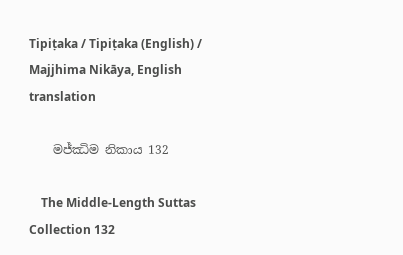Tipiṭaka / Tipiṭaka (English) / Majjhima Nikāya, English translation

    මජ්ඣිම නිකාය 132

    The Middle-Length Suttas Collection 132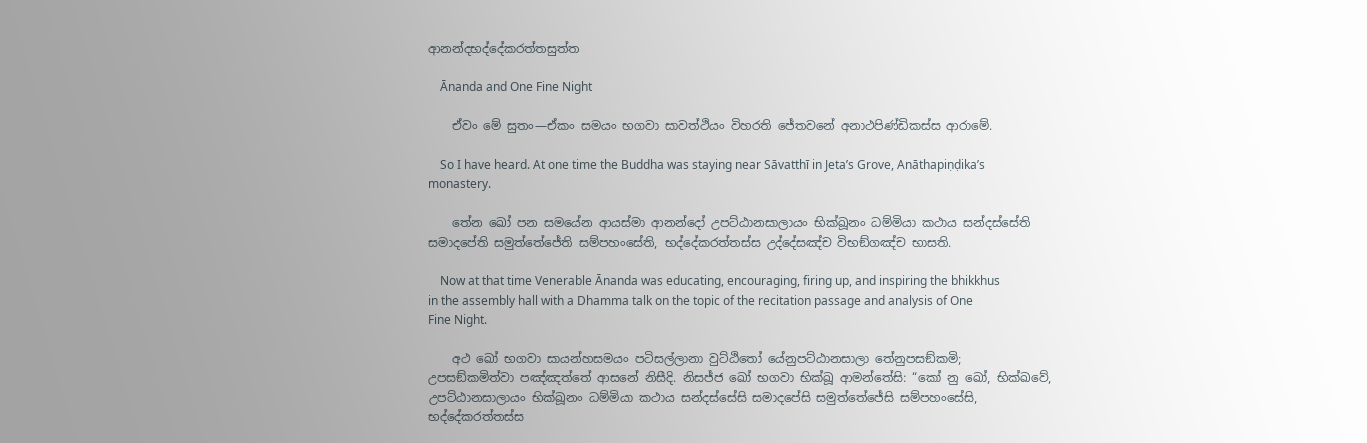ආනන්දභද්දේකරත්තසුත්ත

    Ānanda and One Fine Night

    ඒවං මේ සුතං—ඒකං සමයං භගවා සාවත්ථියං විහරති ජේතවනේ අනාථපිණ්ඩිකස්ස ආරාමේ.

    So I have heard. At one time the Buddha was staying near Sāvatthī in Jeta’s Grove, Anāthapiṇḍika’s monastery.

    තේන ඛෝ පන සමයේන ආයස්මා ආනන්දෝ උපට්ඨානසාලායං භික්ඛූනං ධම්මියා කථාය සන්දස්සේති සමාදපේති සමුත්තේජේති සම්පහංසේති, භද්දේකරත්තස්ස උද්දේසඤ්ච විභඞ්ගඤ්ච භාසති.

    Now at that time Venerable Ānanda was educating, encouraging, firing up, and inspiring the bhikkhus in the assembly hall with a Dhamma talk on the topic of the recitation passage and analysis of One Fine Night.

    අථ ඛෝ භගවා සායන්හසමයං පටිසල්ලානා වුට්ඨිතෝ යේනුපට්ඨානසාලා තේනුපසඞ්කමි; උපසඞ්කමිත්වා පඤ්ඤත්තේ ආසනේ නිසීදි. නිසජ්ජ ඛෝ භගවා භික්ඛූ ආමන්තේසි: “කෝ නු ඛෝ, භික්ඛවේ, උපට්ඨානසාලායං භික්ඛූනං ධම්මියා කථාය සන්දස්සේසි සමාදපේසි සමුත්තේජේසි සම්පහංසේසි, භද්දේකරත්තස්ස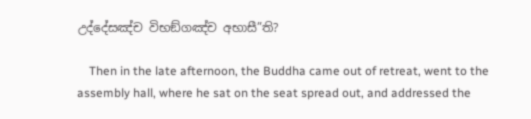උද්දේසඤ්ච විභඞ්ගඤ්ච අභාසී”ති?

    Then in the late afternoon, the Buddha came out of retreat, went to the assembly hall, where he sat on the seat spread out, and addressed the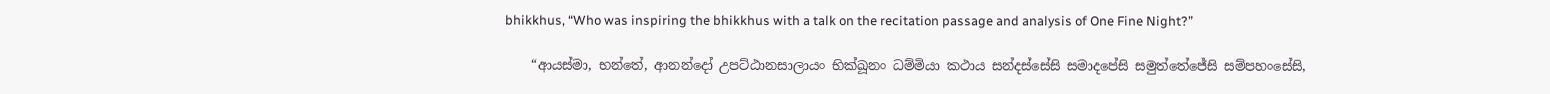bhikkhus, “Who was inspiring the bhikkhus with a talk on the recitation passage and analysis of One Fine Night?”

    “ආයස්මා, භන්තේ, ආනන්දෝ උපට්ඨානසාලායං භික්ඛූනං ධම්මියා කථාය සන්දස්සේසි සමාදපේසි සමුත්තේජේසි සම්පහංසේසි,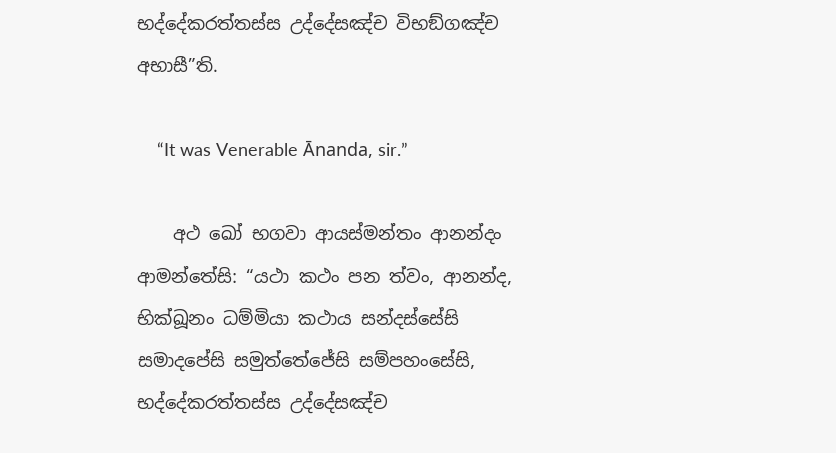භද්දේකරත්තස්ස උද්දේසඤ්ච විභඞ්ගඤ්ච අභාසී”ති.

    “It was Venerable Ānanda, sir.”

    අථ ඛෝ භගවා ආයස්මන්තං ආනන්දං ආමන්තේසි: “යථා කථං පන ත්වං, ආනන්ද, භික්ඛූනං ධම්මියා කථාය සන්දස්සේසි සමාදපේසි සමුත්තේජේසි සම්පහංසේසි, භද්දේකරත්තස්ස උද්දේසඤ්ච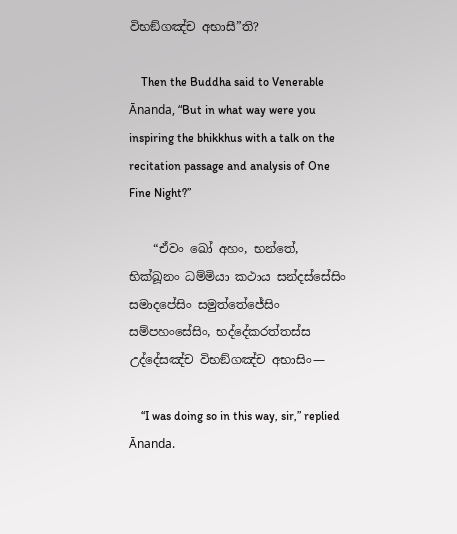විභඞ්ගඤ්ච අභාසී”ති?

    Then the Buddha said to Venerable Ānanda, “But in what way were you inspiring the bhikkhus with a talk on the recitation passage and analysis of One Fine Night?”

    “ඒවං ඛෝ අහං, භන්තේ, භික්ඛූනං ධම්මියා කථාය සන්දස්සේසිං සමාදපේසිං සමුත්තේජේසිං සම්පහංසේසිං, භද්දේකරත්තස්ස උද්දේසඤ්ච විභඞ්ගඤ්ච අභාසිං—

    “I was doing so in this way, sir,” replied Ānanda.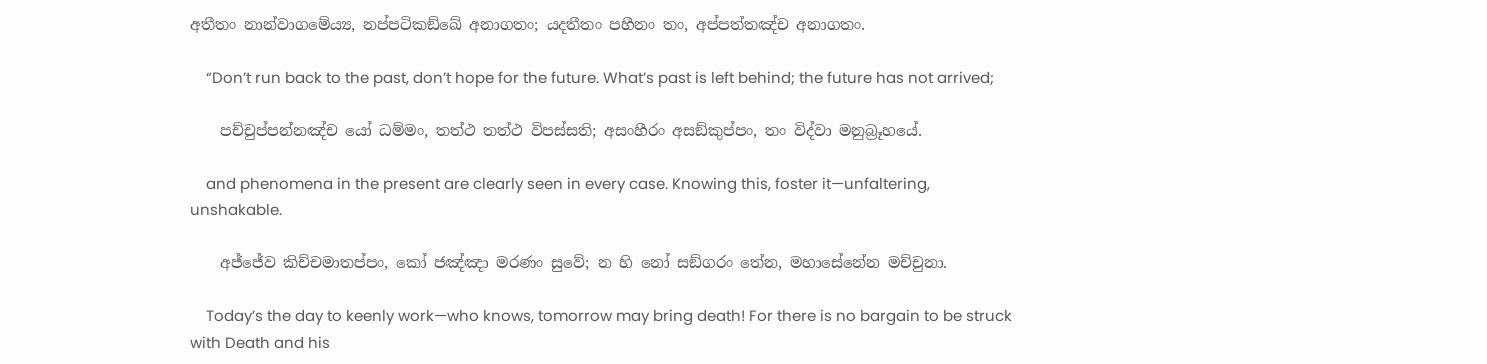අතීතං නාන්වාගමේය්‍ය, නප්පටිකඞ්ඛේ අනාගතං; යදතීතං පහීනං තං, අප්පත්තඤ්ච අනාගතං.

    “Don’t run back to the past, don’t hope for the future. What’s past is left behind; the future has not arrived;

    පච්චුප්පන්නඤ්ච යෝ ධම්මං, තත්ථ තත්ථ විපස්සති; අසංහීරං අසඞ්කුප්පං, තං විද්වා මනුබ්‍රූහයේ.

    and phenomena in the present are clearly seen in every case. Knowing this, foster it—unfaltering, unshakable.

    අජ්ජේව කිච්චමාතප්පං, කෝ ජඤ්ඤා මරණං සුවේ; න හි නෝ සඞ්ගරං තේන, මහාසේනේන මච්චුනා.

    Today’s the day to keenly work—who knows, tomorrow may bring death! For there is no bargain to be struck with Death and his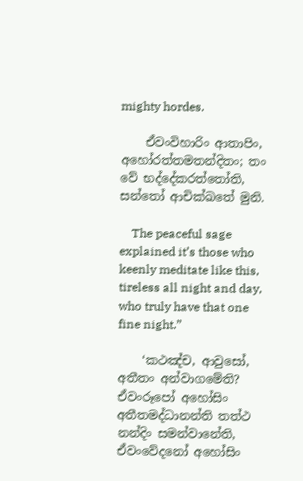mighty hordes.

    ඒවංවිහාරිං ආතාපිං, අහෝරත්තමතන්දිතං; තං වේ භද්දේකරත්තෝති, සන්තෝ ආචික්ඛතේ මුනි.

    The peaceful sage explained it’s those who keenly meditate like this, tireless all night and day, who truly have that one fine night.”

    ‘කථඤ්ච, ආවුසෝ, අතීතං අන්වාගමේති? ඒවංරූපෝ අහෝසිං අතීතමද්ධානන්ති තත්ථ නන්දිං සමන්වානේති, ඒවංවේදනෝ අහෝසිං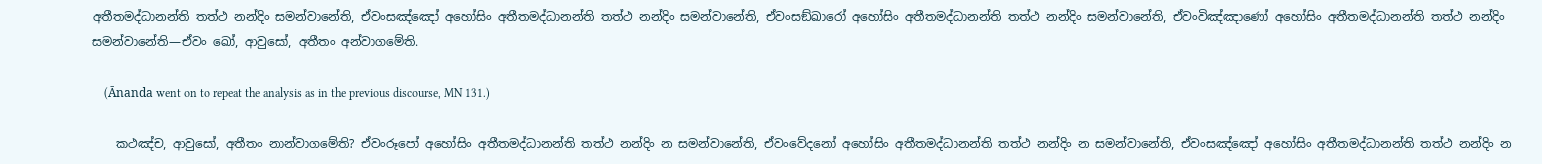අතීතමද්ධානන්ති තත්ථ නන්දිං සමන්වානේති, ඒවංසඤ්ඤෝ අහෝසිං අතීතමද්ධානන්ති තත්ථ නන්දිං සමන්වානේති, ඒවංසඞ්ඛාරෝ අහෝසිං අතීතමද්ධානන්ති තත්ථ නන්දිං සමන්වානේති, ඒවංවිඤ්ඤාණෝ අහෝසිං අතීතමද්ධානන්ති තත්ථ නන්දිං සමන්වානේති—ඒවං ඛෝ, ආවුසෝ, අතීතං අන්වාගමේති.

    (Ānanda went on to repeat the analysis as in the previous discourse, MN 131.)

    කථඤ්ච, ආවුසෝ, අතීතං නාන්වාගමේති? ඒවංරූපෝ අහෝසිං අතීතමද්ධානන්ති තත්ථ නන්දිං න සමන්වානේති, ඒවංවේදනෝ අහෝසිං අතීතමද්ධානන්ති තත්ථ නන්දිං න සමන්වානේති, ඒවංසඤ්ඤෝ අහෝසිං අතීතමද්ධානන්ති තත්ථ නන්දිං න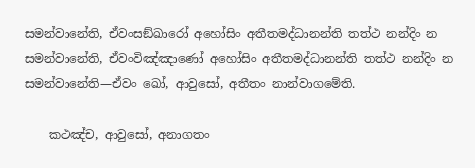සමන්වානේති, ඒවංසඞ්ඛාරෝ අහෝසිං අතීතමද්ධානන්ති තත්ථ නන්දිං න සමන්වානේති, ඒවංවිඤ්ඤාණෝ අහෝසිං අතීතමද්ධානන්ති තත්ථ නන්දිං න සමන්වානේති—ඒවං ඛෝ, ආවුසෝ, අතීතං නාන්වාගමේති.

    කථඤ්ච, ආවුසෝ, අනාගතං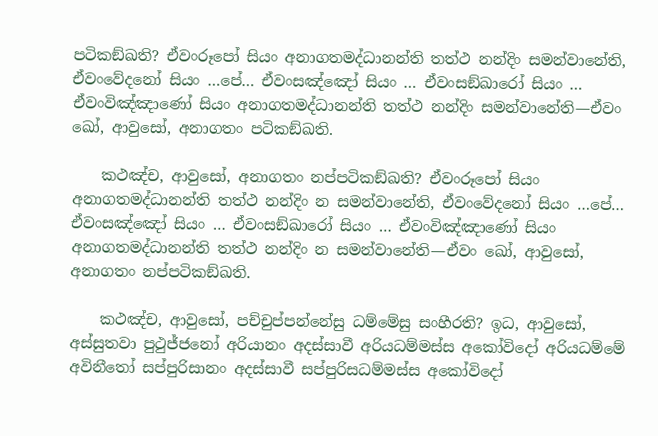පටිකඞ්ඛති? ඒවංරූපෝ සියං අනාගතමද්ධානන්ති තත්ථ නන්දිං සමන්වානේති, ඒවංවේදනෝ සියං …පේ… ඒවංසඤ්ඤෝ සියං … ඒවංසඞ්ඛාරෝ සියං … ඒවංවිඤ්ඤාණෝ සියං අනාගතමද්ධානන්ති තත්ථ නන්දිං සමන්වානේති—ඒවං ඛෝ, ආවුසෝ, අනාගතං පටිකඞ්ඛති.

    කථඤ්ච, ආවුසෝ, අනාගතං නප්පටිකඞ්ඛති? ඒවංරූපෝ සියං අනාගතමද්ධානන්ති තත්ථ නන්දිං න සමන්වානේති, ඒවංවේදනෝ සියං …පේ… ඒවංසඤ්ඤෝ සියං … ඒවංසඞ්ඛාරෝ සියං … ඒවංවිඤ්ඤාණෝ සියං අනාගතමද්ධානන්ති තත්ථ නන්දිං න සමන්වානේති—ඒවං ඛෝ, ආවුසෝ, අනාගතං නප්පටිකඞ්ඛති.

    කථඤ්ච, ආවුසෝ, පච්චුප්පන්නේසු ධම්මේසු සංහීරති? ඉධ, ආවුසෝ, අස්සුතවා පුථුජ්ජනෝ අරියානං අදස්සාවී අරියධම්මස්ස අකෝවිදෝ අරියධම්මේ අවිනීතෝ සප්පුරිසානං අදස්සාවී සප්පුරිසධම්මස්ස අකෝවිදෝ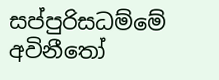සප්පුරිසධම්මේ අවිනීතෝ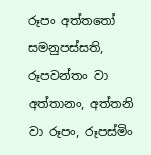රූපං අත්තතෝ සමනුපස්සති, රූපවන්තං වා අත්තානං, අත්තනි වා රූපං, රූපස්මිං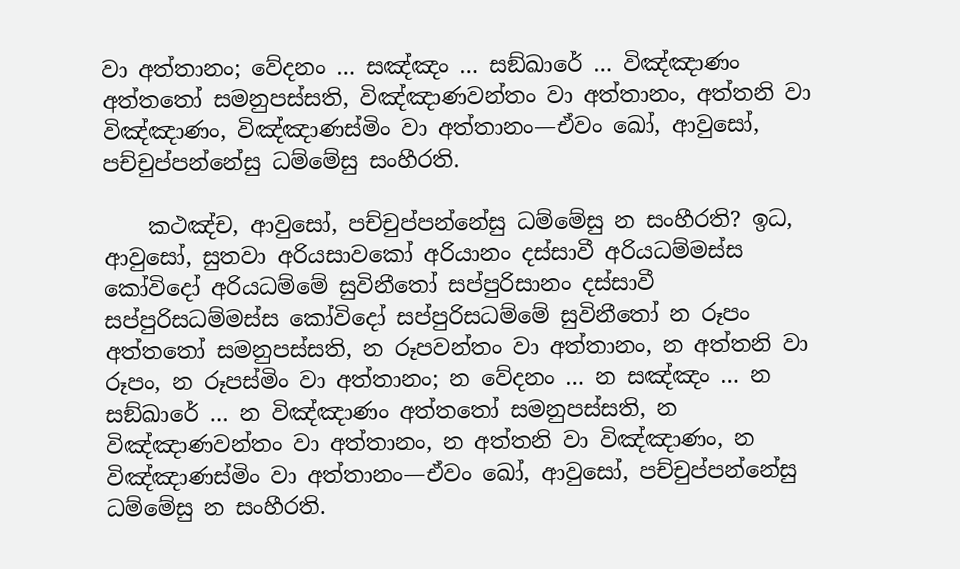වා අත්තානං; වේදනං … සඤ්ඤං … සඞ්ඛාරේ … විඤ්ඤාණං අත්තතෝ සමනුපස්සති, විඤ්ඤාණවන්තං වා අත්තානං, අත්තනි වා විඤ්ඤාණං, විඤ්ඤාණස්මිං වා අත්තානං—ඒවං ඛෝ, ආවුසෝ, පච්චුප්පන්නේසු ධම්මේසු සංහීරති.

    කථඤ්ච, ආවුසෝ, පච්චුප්පන්නේසු ධම්මේසු න සංහීරති? ඉධ, ආවුසෝ, සුතවා අරියසාවකෝ අරියානං දස්සාවී අරියධම්මස්ස කෝවිදෝ අරියධම්මේ සුවිනීතෝ සප්පුරිසානං දස්සාවී සප්පුරිසධම්මස්ස කෝවිදෝ සප්පුරිසධම්මේ සුවිනීතෝ න රූපං අත්තතෝ සමනුපස්සති, න රූපවන්තං වා අත්තානං, න අත්තනි වා රූපං, න රූපස්මිං වා අත්තානං; න වේදනං … න සඤ්ඤං … න සඞ්ඛාරේ … න විඤ්ඤාණං අත්තතෝ සමනුපස්සති, න විඤ්ඤාණවන්තං වා අත්තානං, න අත්තනි වා විඤ්ඤාණං, න විඤ්ඤාණස්මිං වා අත්තානං—ඒවං ඛෝ, ආවුසෝ, පච්චුප්පන්නේසු ධම්මේසු න සංහීරති.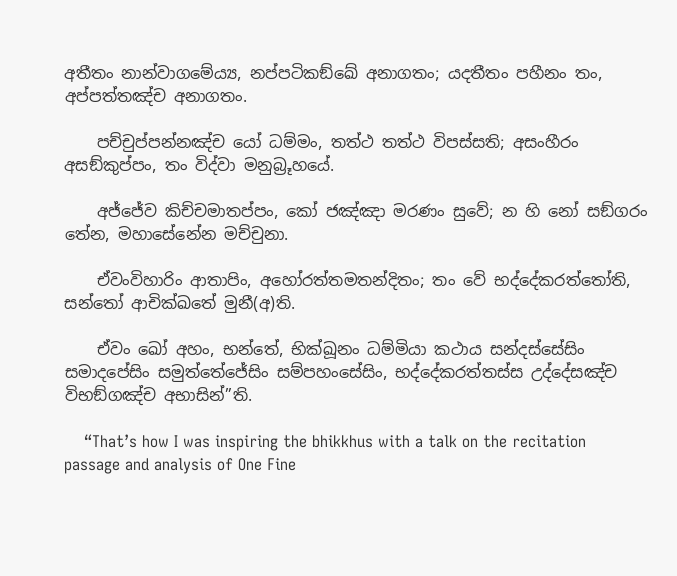අතීතං නාන්වාගමේය්‍ය, නප්පටිකඞ්ඛේ අනාගතං; යදතීතං පහීනං තං, අප්පත්තඤ්ච අනාගතං.

    පච්චුප්පන්නඤ්ච යෝ ධම්මං, තත්ථ තත්ථ විපස්සති; අසංහීරං අසඞ්කුප්පං, තං විද්වා මනුබ්‍රූහයේ.

    අජ්ජේව කිච්චමාතප්පං, කෝ ජඤ්ඤා මරණං සුවේ; න හි නෝ සඞ්ගරං තේන, මහාසේනේන මච්චුනා.

    ඒවංවිහාරිං ආතාපිං, අහෝරත්තමතන්දිතං; තං වේ භද්දේකරත්තෝති, සන්තෝ ආචික්ඛතේ මුනී(අ)ති.

    ඒවං ඛෝ අහං, භන්තේ, භික්ඛූනං ධම්මියා කථාය සන්දස්සේසිං සමාදපේසිං සමුත්තේජේසිං සම්පහංසේසිං, භද්දේකරත්තස්ස උද්දේසඤ්ච විභඞ්ගඤ්ච අභාසින්”ති.

    “That’s how I was inspiring the bhikkhus with a talk on the recitation passage and analysis of One Fine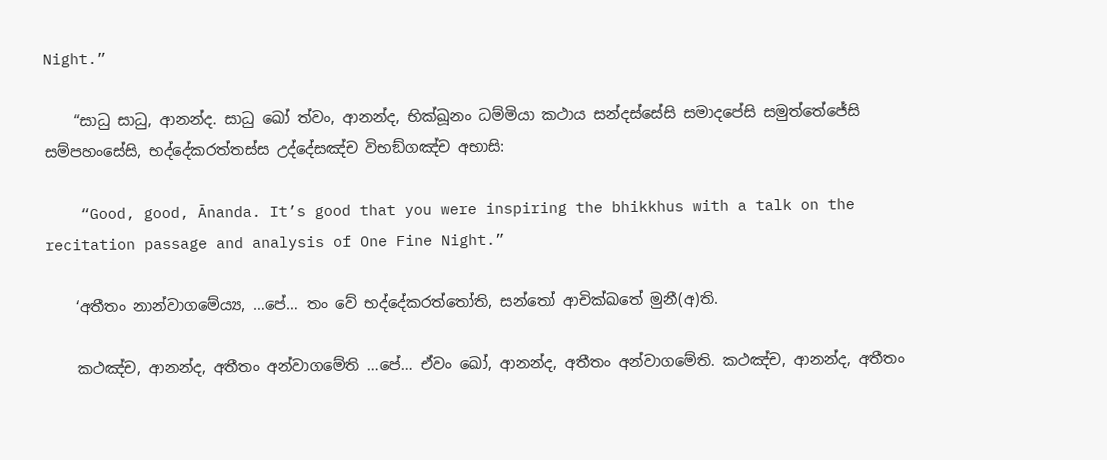Night.”

    “සාධු සාධු, ආනන්ද. සාධු ඛෝ ත්වං, ආනන්ද, භික්ඛූනං ධම්මියා කථාය සන්දස්සේසි සමාදපේසි සමුත්තේජේසි සම්පහංසේසි, භද්දේකරත්තස්ස උද්දේසඤ්ච විභඞ්ගඤ්ච අභාසි:

    “Good, good, Ānanda. It’s good that you were inspiring the bhikkhus with a talk on the recitation passage and analysis of One Fine Night.”

    ‘අතීතං නාන්වාගමේය්‍ය, …පේ… තං වේ භද්දේකරත්තෝති, සන්තෝ ආචික්ඛතේ මුනී(අ)ති.

    කථඤ්ච, ආනන්ද, අතීතං අන්වාගමේති …පේ… ඒවං ඛෝ, ආනන්ද, අතීතං අන්වාගමේති. කථඤ්ච, ආනන්ද, අතීතං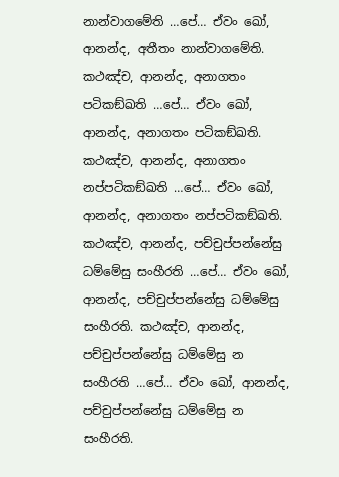නාන්වාගමේති …පේ… ඒවං ඛෝ, ආනන්ද, අතීතං නාන්වාගමේති. කථඤ්ච, ආනන්ද, අනාගතං පටිකඞ්ඛති …පේ… ඒවං ඛෝ, ආනන්ද, අනාගතං පටිකඞ්ඛති. කථඤ්ච, ආනන්ද, අනාගතං නප්පටිකඞ්ඛති …පේ… ඒවං ඛෝ, ආනන්ද, අනාගතං නප්පටිකඞ්ඛති. කථඤ්ච, ආනන්ද, පච්චුප්පන්නේසු ධම්මේසු සංහීරති …පේ… ඒවං ඛෝ, ආනන්ද, පච්චුප්පන්නේසු ධම්මේසු සංහීරති. කථඤ්ච, ආනන්ද, පච්චුප්පන්නේසු ධම්මේසු න සංහීරති …පේ… ඒවං ඛෝ, ආනන්ද, පච්චුප්පන්නේසු ධම්මේසු න සංහීරති.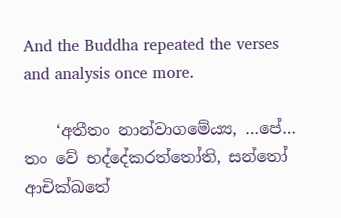And the Buddha repeated the verses and analysis once more.

    ‘අතීතං නාන්වාගමේය්‍ය, …පේ… තං වේ භද්දේකරත්තෝති, සන්තෝ ආචික්ඛතේ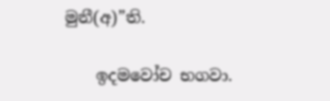මුනී(අ)”ති.

    ඉදමවෝච භගවා.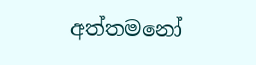අත්තමනෝ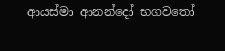ආයස්මා ආනන්දෝ භගවතෝ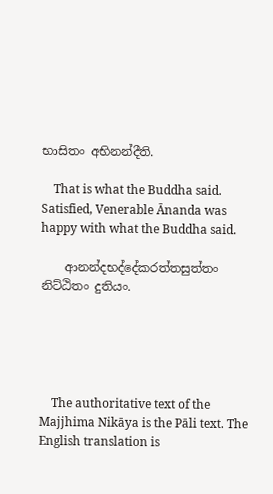භාසිතං අභිනන්දීති.

    That is what the Buddha said. Satisfied, Venerable Ānanda was happy with what the Buddha said.

    ආනන්දභද්දේකරත්තසුත්තං නිට්ඨිතං දුතියං.





    The authoritative text of the Majjhima Nikāya is the Pāli text. The English translation is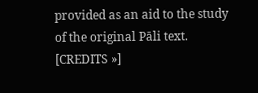provided as an aid to the study of the original Pāli text. [CREDITS »]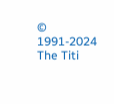© 1991-2024 The Titi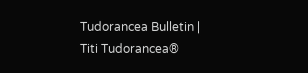Tudorancea Bulletin | Titi Tudorancea®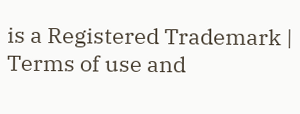is a Registered Trademark | Terms of use and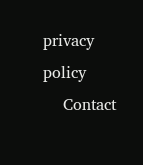privacy policy
    Contact